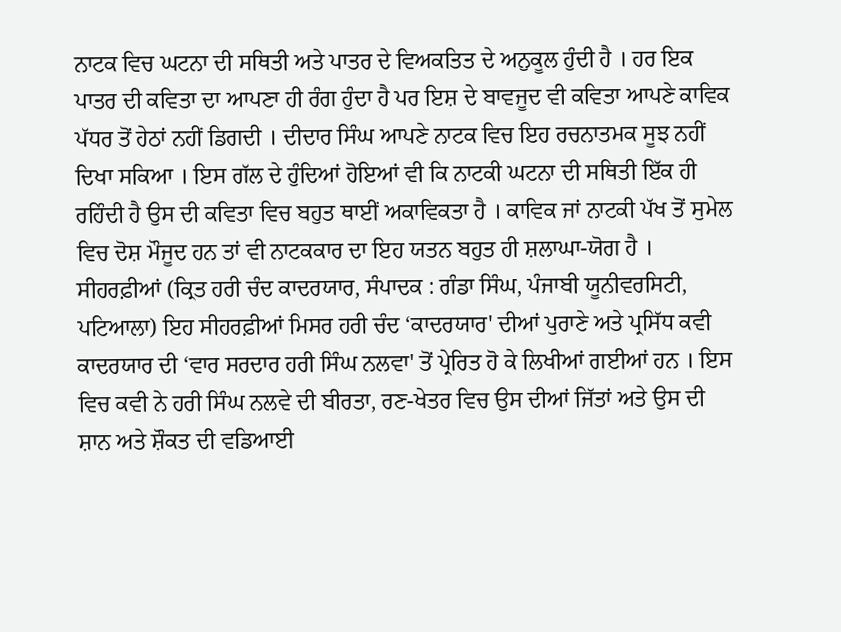ਨਾਟਕ ਵਿਚ ਘਟਨਾ ਦੀ ਸਥਿਤੀ ਅਤੇ ਪਾਤਰ ਦੇ ਵਿਅਕਤਿਤ ਦੇ ਅਨੁਕੂਲ ਹੁੰਦੀ ਹੈ । ਹਰ ਇਕ ਪਾਤਰ ਦੀ ਕਵਿਤਾ ਦਾ ਆਪਣਾ ਹੀ ਰੰਗ ਹੁੰਦਾ ਹੈ ਪਰ ਇਸ਼ ਦੇ ਬਾਵਜੂਦ ਵੀ ਕਵਿਤਾ ਆਪਣੇ ਕਾਵਿਕ ਪੱਧਰ ਤੋਂ ਹੇਠਾਂ ਨਹੀਂ ਡਿਗਦੀ । ਦੀਦਾਰ ਸਿੰਘ ਆਪਣੇ ਨਾਟਕ ਵਿਚ ਇਹ ਰਚਨਾਤਮਕ ਸੂਝ ਨਹੀਂ ਦਿਖਾ ਸਕਿਆ । ਇਸ ਗੱਲ ਦੇ ਹੁੰਦਿਆਂ ਹੋਇਆਂ ਵੀ ਕਿ ਨਾਟਕੀ ਘਟਨਾ ਦੀ ਸਥਿਤੀ ਇੱਕ ਹੀ ਰਹਿੰਦੀ ਹੈ ਉਸ ਦੀ ਕਵਿਤਾ ਵਿਚ ਬਹੁਤ ਥਾਈਂ ਅਕਾਵਿਕਤਾ ਹੈ । ਕਾਵਿਕ ਜਾਂ ਨਾਟਕੀ ਪੱਖ ਤੋਂ ਸੁਮੇਲ ਵਿਚ ਦੋਸ਼ ਮੌਜੂਦ ਹਨ ਤਾਂ ਵੀ ਨਾਟਕਕਾਰ ਦਾ ਇਹ ਯਤਨ ਬਹੁਤ ਹੀ ਸ਼ਲਾਘਾ-ਯੋਗ ਹੈ । ਸੀਹਰਫ਼ੀਆਂ (ਕ੍ਰਿਤ ਹਰੀ ਚੰਦ ਕਾਦਰਯਾਰ, ਸੰਪਾਦਕ : ਗੰਡਾ ਸਿੰਘ, ਪੰਜਾਬੀ ਯੂਨੀਵਰਸਿਟੀ, ਪਟਿਆਲਾ) ਇਹ ਸੀਹਰਫ਼ੀਆਂ ਮਿਸਰ ਹਰੀ ਚੰਦ ‘ਕਾਦਰਯਾਰ' ਦੀਆਂ ਪੁਰਾਣੇ ਅਤੇ ਪ੍ਰਸਿੱਧ ਕਵੀ ਕਾਦਰਯਾਰ ਦੀ ‘ਵਾਰ ਸਰਦਾਰ ਹਰੀ ਸਿੰਘ ਨਲਵਾ' ਤੋਂ ਪ੍ਰੇਰਿਤ ਹੋ ਕੇ ਲਿਖੀਆਂ ਗਈਆਂ ਹਨ । ਇਸ ਵਿਚ ਕਵੀ ਨੇ ਹਰੀ ਸਿੰਘ ਨਲਵੇ ਦੀ ਬੀਰਤਾ, ਰਣ-ਖੇਤਰ ਵਿਚ ਉਸ ਦੀਆਂ ਜਿੱਤਾਂ ਅਤੇ ਉਸ ਦੀ ਸ਼ਾਨ ਅਤੇ ਸ਼ੌਕਤ ਦੀ ਵਡਿਆਈ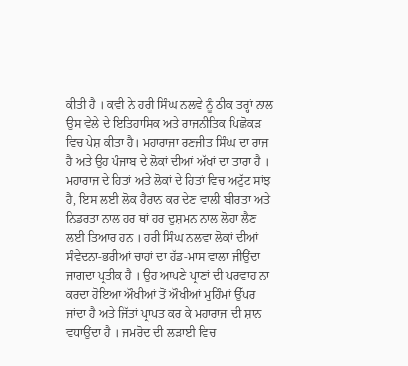ਕੀਤੀ ਹੈ । ਕਵੀ ਨੇ ਹਰੀ ਸਿੰਘ ਨਲਵੇ ਨੂੰ ਠੀਕ ਤਰ੍ਹਾਂ ਨਾਲ ਉਸ ਵੇਲੇ ਦੇ ਇਤਿਹਾਸਿਕ ਅਤੇ ਰਾਜਨੀਤਿਕ ਪਿਛੋਕੜ ਵਿਚ ਪੇਸ਼ ਕੀਤਾ ਹੈ। ਮਹਾਰਾਜਾ ਰਣਜੀਤ ਸਿੰਘ ਦਾ ਰਾਜ ਹੈ ਅਤੇ ਉਹ ਪੰਜਾਬ ਦੇ ਲੋਕਾਂ ਦੀਆਂ ਅੱਖਾਂ ਦਾ ਤਾਰਾ ਹੈ । ਮਹਾਰਾਜ ਦੇ ਹਿਤਾਂ ਅਤੇ ਲੋਕਾਂ ਦੇ ਹਿਤਾਂ ਵਿਚ ਅਟੁੱਟ ਸਾਂਝ ਹੈ, ਇਸ ਲਈ ਲੋਕ ਹੈਰਾਨ ਕਰ ਦੇਣ ਵਾਲੀ ਬੀਰਤਾ ਅਤੇ ਨਿਡਰਤਾ ਨਾਲ ਹਰ ਥਾਂ ਹਰ ਦੁਸ਼ਮਨ ਨਾਲ ਲੋਹਾ ਲੈਣ ਲਈ ਤਿਆਰ ਹਨ । ਹਰੀ ਸਿੰਘ ਨਲਵਾ ਲੋਕਾਂ ਦੀਆਂ ਸੰਵੇਦਨਾ-ਭਰੀਆਂ ਚਾਹਾਂ ਦਾ ਹੱਡ-ਮਾਸ ਵਾਲਾ ਜੀਉਂਦਾ ਜਾਗਦਾ ਪ੍ਰਤੀਕ ਹੈ । ਉਹ ਆਪਣੇ ਪ੍ਰਾਣਾਂ ਦੀ ਪਰਵਾਹ ਨਾ ਕਰਦਾ ਹੋਇਆ ਔਖੀਆਂ ਤੋਂ ਔਖੀਆਂ ਮੁਹਿੰਮਾਂ ਉੱਪਰ ਜਾਂਦਾ ਹੈ ਅਤੇ ਜਿੱਤਾਂ ਪ੍ਰਾਪਤ ਕਰ ਕੇ ਮਹਾਰਾਜ ਦੀ ਸ਼ਾਨ ਵਧਾਉਂਦਾ ਹੈ । ਜਮਰੋਦ ਦੀ ਲੜਾਈ ਵਿਚ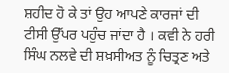ਸ਼ਹੀਦ ਹੋ ਕੇ ਤਾਂ ਉਹ ਆਪਣੇ ਕਾਰਜਾਂ ਦੀ ਟੀਸੀ ਉੱਪਰ ਪਹੁੰਚ ਜਾਂਦਾ ਹੈ । ਕਵੀ ਨੇ ਹਰੀ ਸਿੰਘ ਨਲਵੇ ਦੀ ਸ਼ਖ਼ਸੀਅਤ ਨੂੰ ਚਿਤ੍ਰਣ ਅਤੇ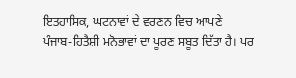ਇਤਹਾਸਿਕ, ਘਟਨਾਵਾਂ ਦੇ ਵਰਣਨ ਵਿਚ ਆਪਣੇ ਪੰਜਾਬ-ਹਿਤੈਸ਼ੀ ਮਨੋਭਾਵਾਂ ਦਾ ਪੂਰਣ ਸਬੂਤ ਦਿੱਤਾ ਹੈ। ਪਰ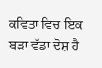ਕਵਿਤਾ ਵਿਚ ਇਕ ਬੜਾ ਵੱਡਾ ਦੋਸ਼ ਹੈ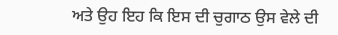ਅਤੇ ਉਹ ਇਹ ਕਿ ਇਸ ਦੀ ਚੁਗਾਠ ਉਸ ਵੇਲੇ ਦੀ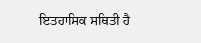ਇਤਹਾਸਿਕ ਸਥਿਤੀ ਹੈ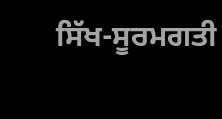ਸਿੱਖ-ਸੂਰਮਗਤੀ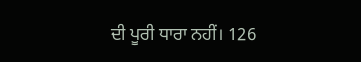ਦੀ ਪੂਰੀ ਧਾਰਾ ਨਹੀਂ। 126